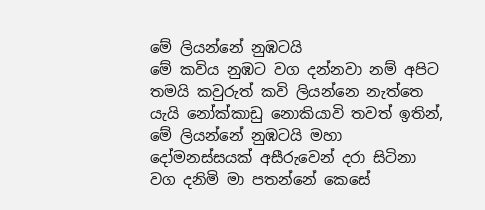මේ ලියන්නේ නුඹටයි
මේ කවිය නුඹට වග දන්නවා නම් අපිට තමයි කවුරුත් කවි ලියන්නෙ නැත්තෙ යැයි නෝක්කාඩු නොකියාවි තවත් ඉතින්, මේ ලියන්නේ නුඹටයි මහා දෝමනස්සයක් අසීරුවෙන් දරා සිටිනා වග දනිමි මා පතන්නේ කෙසේ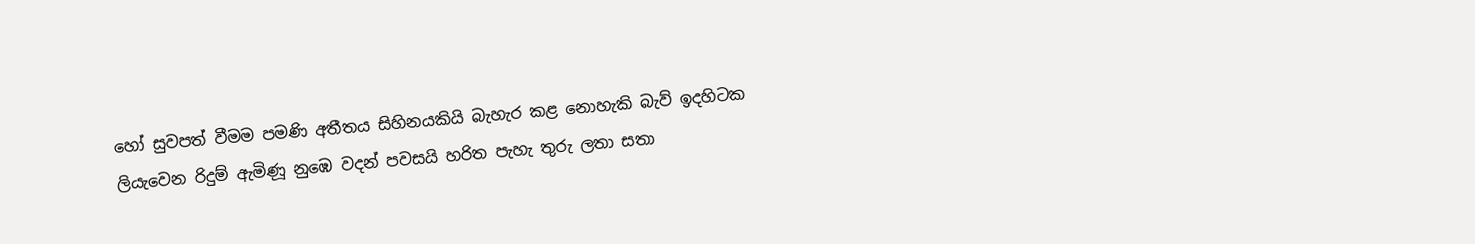හෝ සුවපත් වීමම පමණි අතීතය සිහිනයකියි බැහැර කළ නොහැකි බැව් ඉදහිටක ලියැවෙන රිදුම් ඇමිණූ නුඹෙ වදන් පවසයි හරිත පැහැ තුරු ලතා සතා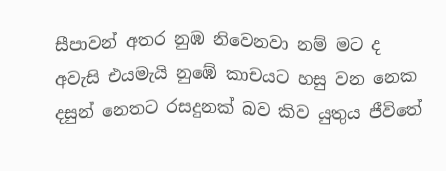සීපාවන් අතර නුඹ නිවෙනවා නම් මට ද අවැසි එයමැයි නුඹේ කාචයට හසු වන නෙක දසුන් නෙතට රසදුනක් බව කිව යුතුය ජීවිතේ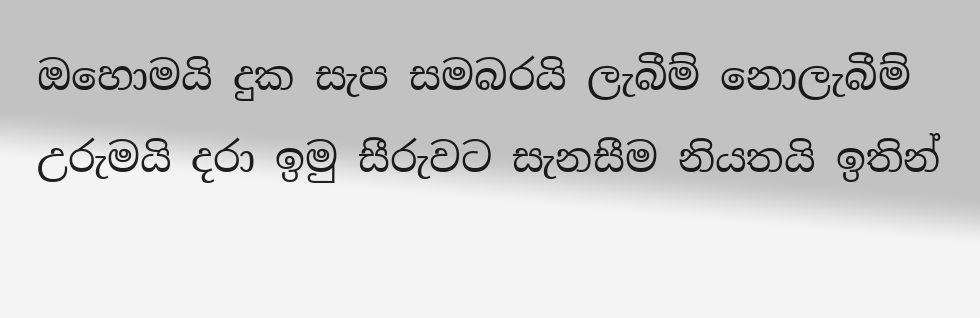ඔහොමයි දුක සැප සමබරයි ලැබීම් නොලැබීම් උරුමයි දරා ඉමු සීරුවට සැනසීම නියතයි ඉතින්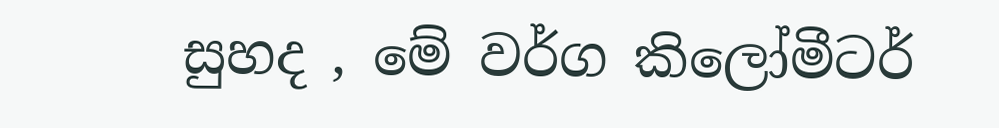සුහද , මේ වර්ග කිලෝමීටර්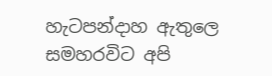හැටපන්දාහ ඇතුලෙ සමහරවිට අපි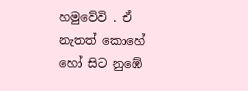හමුවේවි . ඒ නැතත් කොහේ හෝ සිට නුඹේ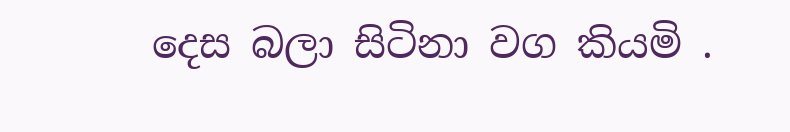දෙස බලා සිටිනා වග කියමි .